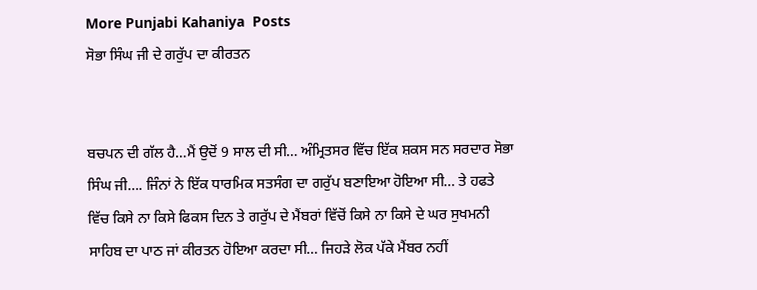More Punjabi Kahaniya  Posts
ਸੋਭਾ ਸਿੰਘ ਜੀ ਦੇ ਗਰੁੱਪ ਦ‍ਾ ਕੀਰਤਨ


ਬਚਪਨ ਦੀ ਗੱਲ ਹੈ…ਮੈਂ ਉਦੋਂ 9 ਸਾਲ ਦੀ ਸੀ… ਅੰਮ੍ਰਿਤਸਰ ਵਿੱਚ ਇੱਕ ਸ਼ਕਸ ਸਨ ਸਰਦਾਰ ਸੋਭਾ ਸਿੰਘ ਜੀ…. ਜਿੰਨਾਂ ਨੇ ਇੱਕ ਧਾਰਮਿਕ ਸਤਸੰਗ ਦਾ ਗਰੁੱਪ ਬਣਾਇਆ ਹੋਇਆ ਸੀ… ਤੇ ਹਫਤੇ ਵਿੱਚ ਕਿਸੇ ਨਾ ਕਿਸੇ ਫਿਕਸ ਦਿਨ ਤੇ ਗਰੁੱਪ ਦੇ ਮੈਂਬਰਾਂ ਵਿੱਚੋਂ ਕਿਸੇ ਨਾ ਕਿਸੇ ਦੇ ਘਰ ਸੁਖਮਨੀ ਸਾਹਿਬ ਦਾ ਪਾਠ ਜਾਂ ਕੀਰਤਨ ਹੋਇਆ ਕਰਦਾ ਸੀ… ਜਿਹੜੇ ਲੋਕ ਪੱਕੇ ਮੈਂਬਰ ਨਹੀਂ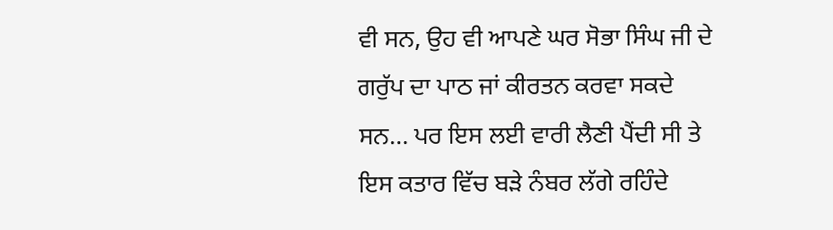ਵੀ ਸਨ, ਉਹ ਵੀ ਆਪਣੇ ਘਰ ਸੋਭਾ ਸਿੰਘ ਜੀ ਦੇ ਗਰੁੱਪ ਦਾ ਪਾਠ ਜਾਂ ਕੀਰਤਨ ਕਰਵਾ ਸਕਦੇ ਸਨ… ਪਰ ਇਸ ਲਈ ਵਾਰੀ ਲੈਣੀ ਪੈਂਦੀ ਸੀ ਤੇ ਇਸ ਕਤਾਰ ਵਿੱਚ ਬੜੇ ਨੰਬਰ ਲੱਗੇ ਰਹਿੰਦੇ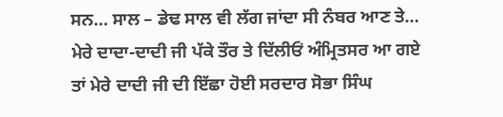ਸਨ… ਸਾਲ – ਡੇਢ ਸਾਲ ਵੀ ਲੱਗ ਜਾਂਦਾ ਸੀ ਨੰਬਰ ਆਣ ਤੇ… ਮੇਰੇ ਦਾਦਾ-ਦਾਦੀ ਜੀ ਪੱਕੇ ਤੌਰ ਤੇ ਦਿੱਲੀਓਂ ਅੰਮ੍ਰਿਤਸਰ ਆ ਗਏ ਤਾਂ ਮੇਰੇ ਦਾਦੀ ਜੀ ਦੀ ਇੱਛਾ ਹੋਈ ਸਰਦਾਰ ਸੋਭਾ ਸਿੰਘ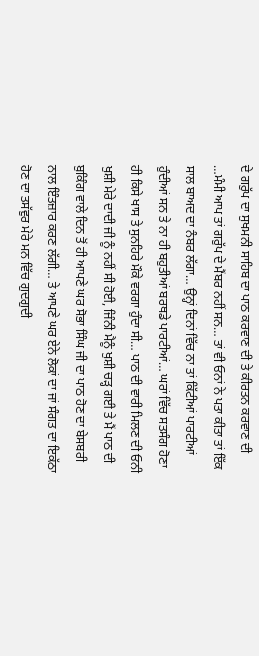ਦੇ ਗਰੁੱਪ ਦਾ ਸੁਖਮਨੀ ਸਾਹਿਬ ਦਾ ਪਾਠ ਕਰਵਾਣ ਦੀ ਤੇ ਕੀਰਤਨ ਕਰਵਾਣ ਦੀ …ਮੰਮੀ ਆਪ ਤਾਂ ਗਰੁੱਪ ਦੇ ਮੈਂਬਰ ਨਹੀਂ ਸਨ… ਤਾਂ ਵੀ ਓਨਾਂ ਨੇ ਪਤਾ ਕੀਤਾ ਤਾਂ ਇੱਕ ਸਾਲ ਬਾਅਦ ਦਾ ਨੰਬਰ ਲੱਗਾ… ਉਨ੍ਹਾਂ ਦਿਨਾਂ ਵਿੱਚ ਨਾ ਤਾਂ ਕਿੱਟੀਆਂ ਪਾਰਟੀਆਂ ਹੁੰਦੀਆਂ ਸਨ ਤੇ ਨਾ ਹੀ ਬਹੁਤੀਆਂ ਬਰਥਡੇ ਪਾਰਟੀਆਂ… ਘਰਾਂ ਵਿੱਚ ਸਤਸੰਗ ਹੋਣਾ ਹੀ ਕਿਸੇ ਖਾਸ ਤੇ ਸੁਨਹਿਰੇ ਮੌਕੇ ਵਰਗਾ ਹੁੰਦਾ ਸੀ… ਪਾਠ ਦੀ ਵਾਰੀ ਮਿਲਣ ਦੀ ਓਨੀ ਖੁਸ਼ੀ ਮੇਰੇ ਦਾਦੀ ਜੀ ਨੂੰ ਨਹੀਂ ਸੀ ਹੋਈ, ਜਿੰਨੀ ਮੈਨੂੰ ਖੁਸ਼ੀ ਚੜ੍ਹ ਗਈ ਤੇ ਮੈਂ ਪਾਠ ਦੀ ਬੁਕਿੰਗ ਵਾਲੇ ਦਿਨ ਤੋਂ ਹੀ ਆਪਣੇ ਘਰ ਸੋਭਾ ਸਿੰਘ ਜੀ ਦਾ ਪਾਠ ਹੋਣ ਦਾ ਬੇਸਬਰੀ ਨਾਲ ਇੰਤਜ਼ਾਰ ਕਰਣ ਲੱਗੀ… ਤੇ ਆਪਣੇ ਘਰ ਏਨੇ ਲੋਕਾਂ ਦਾ ਜਾਂ ਸੰਗਤ ਦਾ ਇਕੱਠਾ ਹੋਣ ਦਾ ਤਸੱਵੁਰ ਮੇਰੇ ਮਨ ਵਿੱਚ ਗੁਦਗੁਦੀ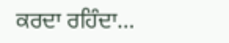ਕਰਦਾ ਰਹਿੰਦਾ…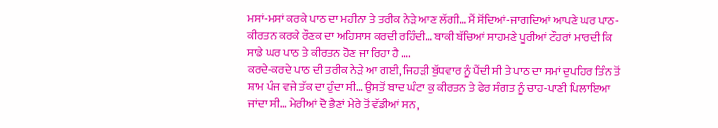ਮਸਾਂ-ਮਸਾਂ ਕਰਕੇ ਪਾਠ ਦਾ ਮਹੀਨਾ ਤੇ ਤਰੀਕ ਨੇੜੇ ਆਣ ਲੱਗੀ… ਮੈਂ ਸੋਂਦਿਆਂ-ਜਾਗਦਿਆਂ ਆਪਣੇ ਘਰ ਪਾਠ-ਕੀਰਤਨ ਕਰਕੇ ਰੌਣਕ ਦਾ ਅਹਿਸਾਸ ਕਰਦੀ ਰਹਿੰਦੀ… ਬਾਕੀ ਬੱਚਿਆਂ ਸਾਹਮਣੇ ਪੂਰੀਆਂ ਟੌਹਰਾਂ ਮਾਰਦੀ ਕਿ ਸਾਡੇ ਘਰ ਪਾਠ ਤੇ ਕੀਰਤਨ ਹੋਣ ਜਾ ਰਿਹਾ ਹੈ ….
ਕਰਦੇ-ਕਰਦੇ ਪਾਠ ਦੀ ਤਰੀਕ ਨੇੜੇ ਆ ਗਈ, ਜਿਹੜੀ ਬੁੱਧਵਾਰ ਨੂੰ ਪੈਂਦੀ ਸੀ ਤੇ ਪਾਠ ਦਾ ਸਮਾਂ ਦੁਪਹਿਰ ਤਿੰਨ ਤੋਂ ਸ਼ਾਮ ਪੰਜ ਵਜੇ ਤੱਕ ਦਾ ਹੁੰਦਾ ਸੀ… ਉਸਤੋਂ ਬਾਦ ਘੰਟਾ ਕੁ ਕੀਰਤਨ ਤੇ ਫੇਰ ਸੰਗਤ ਨੂੰ ਚਾਹ-ਪਾਣੀ ਪਿਲਾਇਆ ਜਾਂਦਾ ਸੀ… ਮੇਰੀਆਂ ਦੋ ਭੈਣਾਂ ਮੇਰੇ ਤੋਂ ਵੱਡੀਆਂ ਸਨ,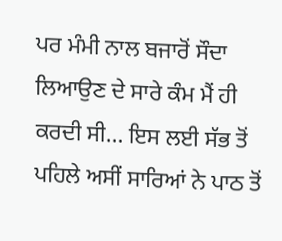ਪਰ ਮੰਮੀ ਨਾਲ ਬਜਾਰੋਂ ਸੌਦਾ ਲਿਆਉਣ ਦੇ ਸਾਰੇ ਕੰਮ ਮੈਂ ਹੀ ਕਰਦੀ ਸੀ… ਇਸ ਲਈ ਸੱਭ ਤੋਂ ਪਹਿਲੇ ਅਸੀਂ ਸਾਰਿਆਂ ਨੇ ਪਾਠ ਤੋਂ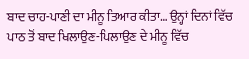ਬਾਦ ਚਾਹ-ਪਾਣੀ ਦਾ ਮੀਨੂ ਤਿਆਰ ਕੀਤਾ… ਉਨ੍ਹਾਂ ਦਿਨਾਂ ਵਿੱਚ ਪਾਠ ਤੋਂ ਬਾਦ ਖਿਲਾਉਣ-ਪਿਲਾਉਣ ਦੇ ਮੀਨੂ ਵਿੱਚ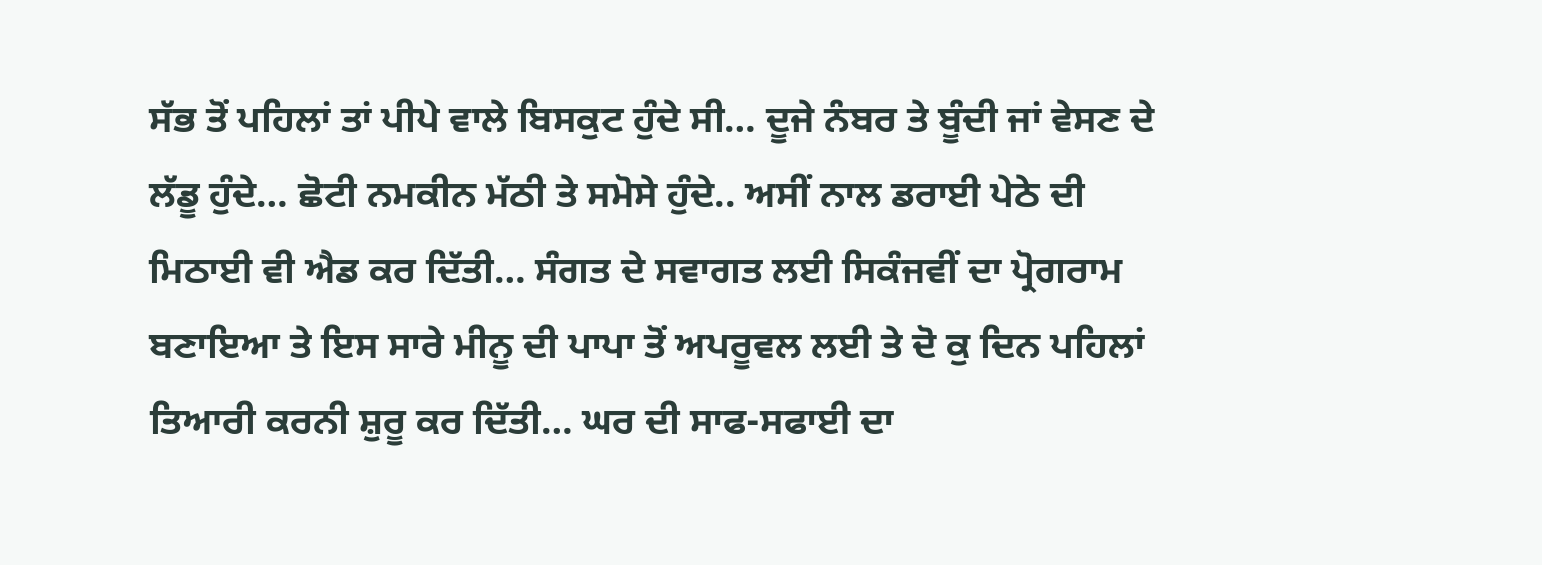ਸੱਭ ਤੋਂ ਪਹਿਲਾਂ ਤਾਂ ਪੀਪੇ ਵਾਲੇ ਬਿਸਕੁਟ ਹੁੰਦੇ ਸੀ… ਦੂਜੇ ਨੰਬਰ ਤੇ ਬੂੰਦੀ ਜਾਂ ਵੇਸਣ ਦੇ ਲੱਡੂ ਹੁੰਦੇ… ਛੋਟੀ ਨਮਕੀਨ ਮੱਠੀ ਤੇ ਸਮੋਸੇ ਹੁੰਦੇ.. ਅਸੀਂ ਨਾਲ ਡਰਾਈ ਪੇਠੇ ਦੀ ਮਿਠਾਈ ਵੀ ਐਡ ਕਰ ਦਿੱਤੀ… ਸੰਗਤ ਦੇ ਸਵਾਗਤ ਲਈ ਸਿਕੰਜਵੀਂ ਦਾ ਪ੍ਰੋਗਰਾਮ ਬਣਾਇਆ ਤੇ ਇਸ ਸਾਰੇ ਮੀਨੂ ਦੀ ਪਾਪਾ ਤੋਂ ਅਪਰੂਵਲ ਲਈ ਤੇ ਦੋ ਕੁ ਦਿਨ ਪਹਿਲਾਂ ਤਿਆਰੀ ਕਰਨੀ ਸ਼ੁਰੂ ਕਰ ਦਿੱਤੀ… ਘਰ ਦੀ ਸਾਫ-ਸਫਾਈ ਦਾ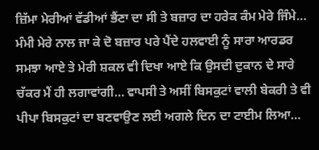ਜ਼ਿੱਮਾ ਮੇਰੀਆਂ ਵੱਡੀਆਂ ਭੈਂਣਾ ਦਾ ਸੀ ਤੇ ਬਜ਼ਾਰ ਦਾ ਹਰੇਕ ਕੰਮ ਮੇਰੇ ਜਿੰਮੇ… ਮੰਮੀ ਮੇਰੇ ਨਾਲ ਜਾ ਕੇ ਦੋ ਬਜ਼ਾਰ ਪਰੇ ਪੈਂਦੇ ਹਲਵਾਈ ਨੂੰ ਸਾਰਾ ਆਰਡਰ ਸਮਝਾ ਆਏ ਤੇ ਮੇਰੀ ਸ਼ਕਲ ਵੀ ਦਿਖਾ ਆਏ ਕਿ ਉਸਦੀ ਦੁਕਾਨ ਦੇ ਸਾਰੇ ਚੱਕਰ ਮੈਂ ਹੀ ਲਗਾਵਾਂਗੀ… ਵਾਪਸੀ ਤੇ ਅਸੀਂ ਬਿਸਕੁਟਾਂ ਵਾਲੀ ਬੇਕਰੀ ਤੇ ਵੀ ਪੀਪਾ ਬਿਸਕੁਟਾਂ ਦਾ ਬਣਵਾਉਣ ਲਈ ਅਗਲੇ ਦਿਨ ਦਾ ਟਾਈਮ ਲਿਆ…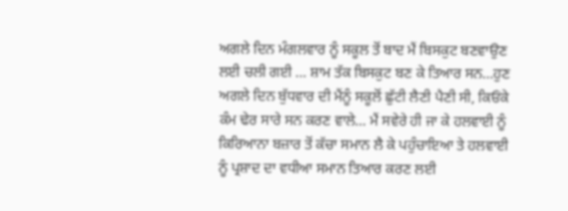ਅਗਲੇ ਦਿਨ ਮੰਗਲਵਾਰ ਨੂੰ ਸਕੂਲ ਤੋਂ ਬਾਦ ਮੈਂ ਬਿਸਕੁਟ ਬਣਵਾਉਣ ਲਈ ਚਲੀ ਗਈ … ਸ਼ਾਮ ਤੱਕ ਬਿਸਕੁਟ ਬਣ ਕੇ ਤਿਆਰ ਸਨ…ਹੁਣ ਅਗਲੇ ਦਿਨ ਬੁੱਧਵਾਰ ਦੀ ਮੈਂਨੂੰ ਸਕੂਲੋਂ ਛੁੱਟੀ ਲੈਣੀ ਪੈਣੀ ਸੀ, ਕਿਓਂਕੇ ਕੰਮ ਢੇਰ ਸਾਰੇ ਸਨ ਕਰਣ ਵਾਲੇ… ਮੈਂ ਸਵੇਰੇ ਹੀ ਜਾ ਕੇ ਹਲਵਾਈ ਨੂੰ ਕਿਰਿਆਨਾ ਬਜ਼ਾਰ ਤੋਂ ਕੱਚਾ ਸਮਾਨ ਲੈ ਕੇ ਪਹੁੰਚਾਇਆ ਤੇ ਹਲਵਾਈ ਨੂੰ ਪ੍ਰਸ਼ਾਦ ਦਾ ਵਧੀਆ ਸਮਾਨ ਤਿਆਰ ਕਰਣ ਲਈ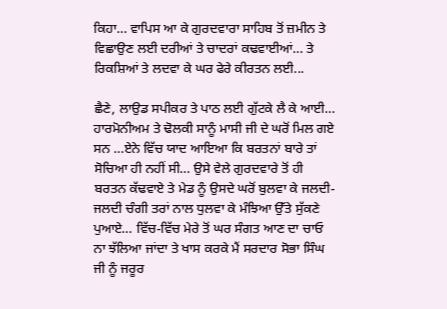ਕਿਹਾ… ਵਾਪਿਸ ਆ ਕੇ ਗੁਰਦਵਾਰਾ ਸਾਹਿਬ ਤੋਂ ਜ਼ਮੀਨ ਤੇ ਵਿਛਾਉਣ ਲਈ ਦਰੀਆਂ ਤੇ ਚਾਦਰਾਂ ਕਢਵਾਈਆਂ… ਤੇ ਰਿਕਸ਼ਿਆਂ ਤੇ ਲਦਵਾ ਕੇ ਘਰ ਫੇਰੇ ਕੀਰਤਨ ਲਈ...

ਛੈਣੇ, ਲਾਉਡ ਸਪੀਕਰ ਤੇ ਪਾਠ ਲਈ ਗੁੱਟਕੇ ਲੈ ਕੇ ਆਈ… ਹਾਰਮੋਨੀਅਮ ਤੇ ਢੋਲਕੀ ਸਾਨੂੰ ਮਾਸੀ ਜੀ ਦੇ ਘਰੋਂ ਮਿਲ ਗਏ ਸਨ …ਏਨੇ ਵਿੱਚ ਯਾਦ ਆਇਆ ਕਿ ਬਰਤਨਾਂ ਬਾਰੇ ਤਾਂ ਸੋਚਿਆ ਹੀ ਨਹੀਂ ਸੀ… ਉਸੇ ਵੇਲੇ ਗੁਰਦਵਾਰੇ ਤੋਂ ਹੀ ਬਰਤਨ ਕੱਢਵਾਏ ਤੇ ਮੇਡ ਨੂੰ ਉਸਦੇ ਘਰੋਂ ਬੁਲਵਾ ਕੇ ਜਲਦੀ-ਜਲਦੀ ਚੰਗੀ ਤਰਾਂ ਨਾਲ ਧੁਲਵਾ ਕੇ ਮੰਝਿਆ ਉੱਤੇ ਸੁੱਕਣੇ ਪੁਆਏ… ਵਿੱਚ-ਵਿੱਚ ਮੇਰੇ ਤੋਂ ਘਰ ਸੰਗਤ ਆਣ ਦਾ ਚਾਓ ਨਾ ਝੱਲਿਆ ਜਾਂਦਾ ਤੇ ਖਾਸ ਕਰਕੇ ਮੈਂ ਸਰਦਾਰ ਸੋਭਾ ਸਿੰਘ ਜੀ ਨੂੰ ਜਰੂਰ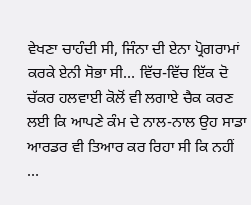ਵੇਖਣਾ ਚਾਹੰਦੀ ਸੀ, ਜਿੰਨਾ ਦੀ ਏਨਾ ਪ੍ਰੋਗਰਾਮਾਂ ਕਰਕੇ ਏਨੀ ਸੋਭਾ ਸੀ… ਵਿੱਚ-ਵਿੱਚ ਇੱਕ ਦੋ ਚੱਕਰ ਹਲਵਾਈ ਕੋਲੋਂ ਵੀ ਲਗਾਏ ਚੈਕ ਕਰਣ ਲਈ ਕਿ ਆਪਣੇ ਕੰਮ ਦੇ ਨਾਲ-ਨਾਲ ਉਹ ਸਾਡਾ ਆਰਡਰ ਵੀ ਤਿਆਰ ਕਰ ਰਿਹਾ ਸੀ ਕਿ ਨਹੀਂ …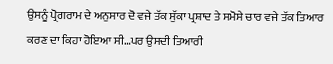ਉਸਨੂੰ ਪ੍ਰੋਗਰਾਮ ਦੇ ਅਨੁਸਾਰ ਦੋ ਵਜੇ ਤੱਕ ਸੁੱਕਾ ਪ੍ਰਸ਼ਾਦ ਤੇ ਸਮੋਸੇ ਚਾਰ ਵਜੇ ਤੱਕ ਤਿਆਰ ਕਰਣ ਦਾ ਕਿਹਾ ਹੋਇਆ ਸੀ…ਪਰ ਉਸਦੀ ਤਿਆਰੀ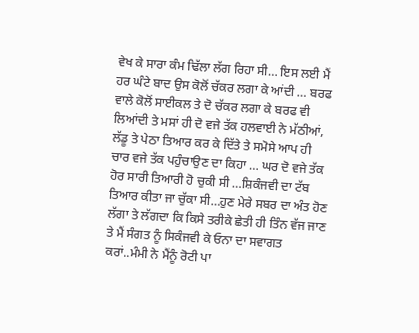ਵੇਖ ਕੇ ਸਾਰਾ ਕੰਮ ਢਿੱਲਾ ਲੱਗ ਰਿਹਾ ਸੀ… ਇਸ ਲਈ ਮੈਂ ਹਰ ਘੰਟੇ ਬਾਦ ਉਸ ਕੋਲੋਂ ਚੱਕਰ ਲਗਾ ਕੇ ਆਂਦੀ … ਬਰਫ ਵਾਲੇ ਕੋਲੋਂ ਸਾਈਕਲ ਤੇ ਦੋ ਚੱਕਰ ਲਗਾ ਕੇ ਬਰਫ ਵੀ ਲਿਆਂਦੀ ਤੇ ਮਸਾਂ ਹੀ ਦੋ ਵਜੇ ਤੱਕ ਹਲਵਾਈ ਨੇ ਮੱਠੀਆਂ, ਲੱਡੂ ਤੇ ਪੇਠਾ ਤਿਆਰ ਕਰ ਕੇ ਦਿੱਤੇ ਤੇ ਸਮੋਸੇ ਆਪ ਹੀ ਚਾਰ ਵਜੇ ਤੱਕ ਪਹੁੰਚਾਉਣ ਦਾ ਕਿਹਾ … ਘਰ ਦੋ ਵਜੇ ਤੱਕ ਹੋਰ ਸਾਰੀ ਤਿਆਰੀ ਹੋ ਚੁਕੀ ਸੀ …ਸ਼ਿਕੰਜਵੀ ਦਾ ਟੱਬ ਤਿਆਰ ਕੀਤਾ ਜਾ ਚੁੱਕਾ ਸੀ…ਹੁਣ ਮੇਰੇ ਸਬਰ ਦਾ ਅੰਤ ਹੋਣ ਲੱਗਾ ਤੇ ਲੱਗਦਾ ਕਿ ਕਿਸੇ ਤਰੀਕੇ ਛੇਤੀ ਹੀ ਤਿੰਨ ਵੱਜ ਜਾਣ ਤੇ ਮੈਂ ਸੰਗਤ ਨੂੰ ਸਿਕੰਜਵੀ ਕੇ ਓਨਾ ਦਾ ਸਵਾਗਤ ਕਰਾਂ..ਮੰਮੀ ਨੇ ਮੈਂਨੂੰ ਰੋਟੀ ਪਾ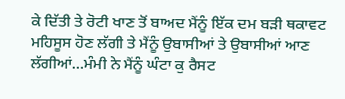ਕੇ ਦਿੱਤੀ ਤੇ ਰੋਟੀ ਖਾਣ ਤੋਂ ਬਾਅਦ ਮੈਂਨੂੰ ਇੱਕ ਦਮ ਬੜੀ ਥਕਾਵਟ ਮਹਿਸੂਸ ਹੋਣ ਲੱਗੀ ਤੇ ਮੈਂਨੂੰ ਉਬਾਸੀਆਂ ਤੇ ਉਬਾਸੀਆਂ ਆਣ ਲੱਗੀਆਂ…ਮੰਮੀ ਨੇ ਮੈਂਨੂੰ ਘੰਟਾ ਕੁ ਰੈਸਟ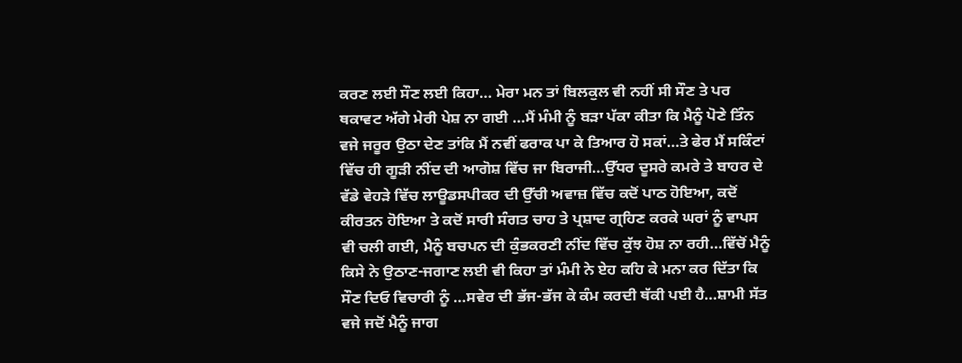ਕਰਣ ਲਈ ਸੌਣ ਲਈ ਕਿਹਾ… ਮੇਰਾ ਮਨ ਤਾਂ ਬਿਲਕੁਲ ਵੀ ਨਹੀਂ ਸੀ ਸੌਣ ਤੇ ਪਰ ਥਕਾਵਟ ਅੱਗੇ ਮੇਰੀ ਪੇਸ਼ ਨਾ ਗਈ …ਮੈਂ ਮੰਮੀ ਨੂੰ ਬੜਾ ਪੱਕਾ ਕੀਤਾ ਕਿ ਮੈਨੂੰ ਪੋਣੇ ਤਿੰਨ ਵਜੇ ਜਰੂਰ ਉਠਾ ਦੇਣ ਤਾਂਕਿ ਮੈਂ ਨਵੀਂ ਫਰਾਕ ਪਾ ਕੇ ਤਿਆਰ ਹੋ ਸਕਾਂ…ਤੇ ਫੇਰ ਮੈਂ ਸਕਿੰਟਾਂ ਵਿੱਚ ਹੀ ਗੂੜੀ ਨੀਂਦ ਦੀ ਆਗੋਸ਼ ਵਿੱਚ ਜਾ ਬਿਰਾਜੀ…ਉੱਧਰ ਦੂਸਰੇ ਕਮਰੇ ਤੇ ਬਾਹਰ ਦੇ ਵੱਡੇ ਵੇਹੜੇ ਵਿੱਚ ਲਾਊਡਸਪੀਕਰ ਦੀ ਉੱਚੀ ਅਵਾਜ਼ ਵਿੱਚ ਕਦੋਂ ਪਾਠ ਹੋਇਆ, ਕਦੋਂ ਕੀਰਤਨ ਹੋਇਆ ਤੇ ਕਦੋਂ ਸਾਰੀ ਸੰਗਤ ਚਾਹ ਤੇ ਪ੍ਰਸ਼ਾਦ ਗ੍ਰਹਿਣ ਕਰਕੇ ਘਰਾਂ ਨੂੰ ਵਾਪਸ ਵੀ ਚਲੀ ਗਈ, ਮੈਨੂੰ ਬਚਪਨ ਦੀ ਕੁੰਭਕਰਣੀ ਨੀਂਦ ਵਿੱਚ ਕੁੱਝ ਹੋਸ਼ ਨਾ ਰਹੀ…ਵਿੱਚੋਂ ਮੈਨੂੰ ਕਿਸੇ ਨੇ ਉਠਾਣ-ਜਗਾਣ ਲਈ ਵੀ ਕਿਹਾ ਤਾਂ ਮੰਮੀ ਨੇ ਏਹ ਕਹਿ ਕੇ ਮਨਾ ਕਰ ਦਿੱਤਾ ਕਿ ਸੌਣ ਦਿਓ ਵਿਚਾਰੀ ਨੂੰ …ਸਵੇਰ ਦੀ ਭੱਜ-ਭੱਜ ਕੇ ਕੰਮ ਕਰਦੀ ਥੱਕੀ ਪਈ ਹੈ…ਸ਼ਾਮੀ ਸੱਤ ਵਜੇ ਜਦੋਂ ਮੈਨੂੰ ਜਾਗ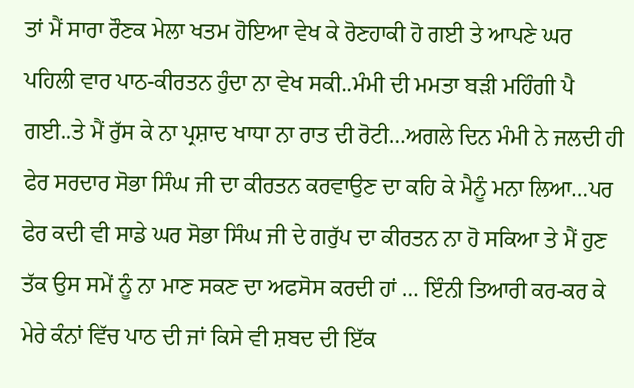ਤਾਂ ਮੈਂ ਸਾਰਾ ਰੌਣਕ ਮੇਲਾ ਖਤਮ ਹੋਇਆ ਵੇਖ ਕੇ ਰੋਣਹਾਕੀ ਹੋ ਗਈ ਤੇ ਆਪਣੇ ਘਰ ਪਹਿਲੀ ਵਾਰ ਪਾਠ-ਕੀਰਤਨ ਹੁੰਦਾ ਨਾ ਵੇਖ ਸਕੀ..ਮੰਮੀ ਦੀ ਮਮਤਾ ਬੜੀ ਮਹਿੰਗੀ ਪੈ ਗਈ..ਤੇ ਮੈਂ ਰੁੱਸ ਕੇ ਨਾ ਪ੍ਰਸ਼ਾਦ ਖਾਧਾ ਨਾ ਰਾਤ ਦੀ ਰੋਟੀ…ਅਗਲੇ ਦਿਨ ਮੰਮੀ ਨੇ ਜਲਦੀ ਹੀ ਫੇਰ ਸਰਦਾਰ ਸੋਭਾ ਸਿੰਘ ਜੀ ਦਾ ਕੀਰਤਨ ਕਰਵਾਉਣ ਦਾ ਕਹਿ ਕੇ ਮੈਨੂੰ ਮਨਾ ਲਿਆ…ਪਰ ਫੇਰ ਕਦੀ ਵੀ ਸਾਡੇ ਘਰ ਸੋਭਾ ਸਿੰਘ ਜੀ ਦੇ ਗਰੁੱਪ ਦ‍ਾ ਕੀਰਤਨ ਨਾ ਹੋ ਸਕਿਆ ਤੇ ਮੈਂ ਹੁਣ ਤੱਕ ਉਸ ਸਮੇਂ ਨੂੰ ਨਾ ਮਾਣ ਸਕਣ ਦਾ ਅਫਸੋਸ ਕਰਦੀ ਹਾਂ … ਇੰਨੀ ਤਿਆਰੀ ਕਰ-ਕਰ ਕੇ ਮੇਰੇ ਕੰਨਾਂ ਵਿੱਚ ਪਾਠ ਦੀ ਜਾਂ ਕਿਸੇ ਵੀ ਸ਼ਬਦ ਦੀ ਇੱਕ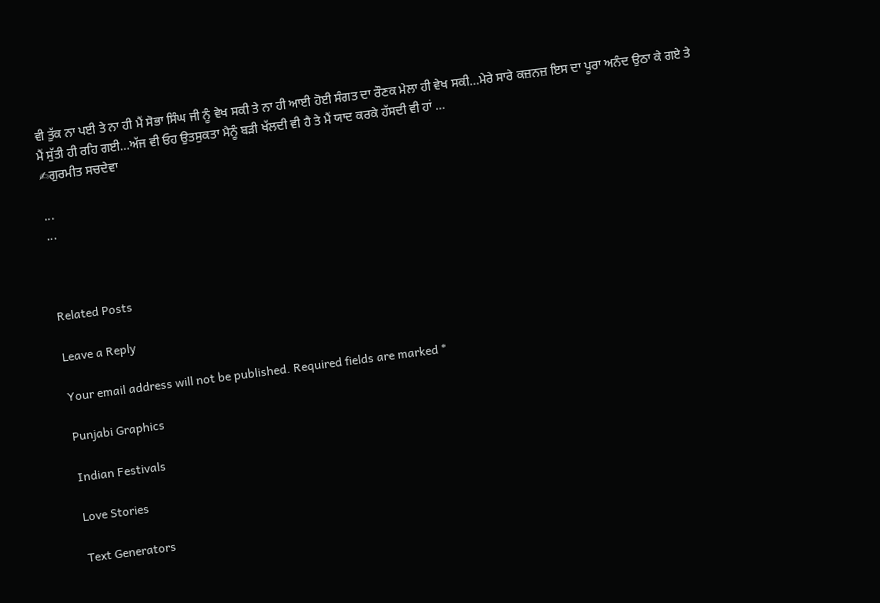ਵੀ ਤੁੱਕ ਨਾ ਪਈ ਤੇ ਨਾ ਹੀ ਮੈਂ ਸੋਭਾ ਸਿੰਘ ਜੀ ਨੂੰ ਵੇਖ ਸਕੀ ਤੇ ਨਾ ਹੀ ਆਈ ਹੋਈ ਸੰਗਤ ਦਾ ਰੌਣਕ ਮੇਲਾ ਹੀ ਵੇਖ ਸਕੀ…ਮੇਰੇ ਸਾਰੇ ਕਜ਼ਨਜ਼ ਇਸ ਦ‍ਾ ਪੂਰਾ ਅਨੰਦ ਉਠਾ ਕੇ ਗਏ ਤੇ ਮੈਂ ਸੁੱਤੀ ਹੀ ਰਹਿ ਗਈ…ਅੱਜ ਵੀ ਓਹ ਉਤਸੁਕਤਾ ਮੈਨੂੰ ਬੜੀ ਖੱਲਦੀ ਵੀ ਹੈ ਤੇ ਮੈਂ ਯਾਦ ਕਰਕੇ ਹੱਸਦੀ ਵੀ ਹਾਂ …
✍ਗੁਰਮੀਤ ਸਚਦੇਵਾ

...
...



Related Posts

Leave a Reply

Your email address will not be published. Required fields are marked *

Punjabi Graphics

Indian Festivals

Love Stories

Text Generators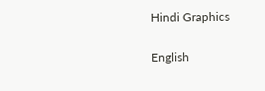Hindi Graphics

English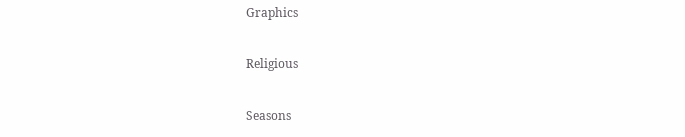Graphics

Religious

Seasons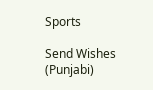Sports

Send Wishes (Punjabi)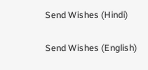Send Wishes (Hindi)

Send Wishes (English)